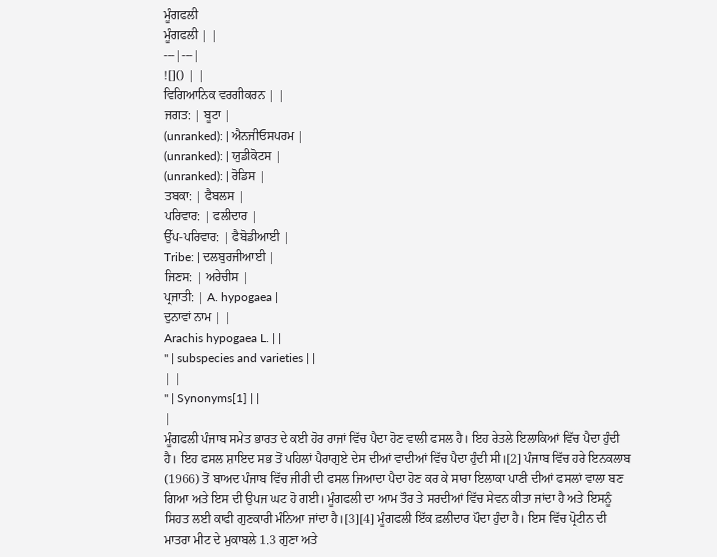ਮੂੰਗਫਲੀ
ਮੂੰਗਫਲੀ | |
---|---|
![]() | |
ਵਿਗਿਆਨਿਕ ਵਰਗੀਕਰਨ | |
ਜਗਤ: | ਬੂਟਾ |
(unranked): | ਐਨਜੀਓਸਪਰਮ |
(unranked): | ਯੁਡੀਕੋਟਸ |
(unranked): | ਰੋਡਿਸ |
ਤਬਕਾ: | ਫੈਬਲਸ |
ਪਰਿਵਾਰ: | ਫਲੀਦਾਰ |
ਉੱਪ-ਪਰਿਵਾਰ: | ਫੈਬੋਡੀਆਈ |
Tribe: | ਦਲਬੁਰਜੀਆਈ |
ਜਿਣਸ: | ਅਰੇਚੀਸ |
ਪ੍ਰਜਾਤੀ: | A. hypogaea |
ਦੁਨਾਵਾਂ ਨਾਮ | |
Arachis hypogaea L. | |
" | subspecies and varieties | |
| |
" | Synonyms[1] | |
|
ਮੂੰਗਫਲੀ ਪੰਜਾਬ ਸਮੇਤ ਭਾਰਤ ਦੇ ਕਈ ਹੋਰ ਰਾਜਾਂ ਵਿੱਚ ਪੈਦਾ ਹੋਣ ਵਾਲੀ ਫਸਲ ਹੈ। ਇਹ ਰੇਤਲੇ ਇਲਾਕਿਆਂ ਵਿੱਚ ਪੈਦਾ ਹੁੰਦੀ ਹੈ। ਇਹ ਫਸਲ ਸ਼ਾਇਦ ਸਭ ਤੋਂ ਪਹਿਲਾਂ ਪੈਰਾਗੁਏ ਦੇਸ ਦੀਆਂ ਵਾਦੀਆਂ ਵਿੱਚ ਪੈਦਾ ਹੁੰਦੀ ਸੀ।[2] ਪੰਜਾਬ ਵਿੱਚ ਹਰੇ ਇਨਕਲਾਬ (1966) ਤੋਂ ਬਾਅਦ ਪੰਜਾਬ ਵਿੱਚ ਜੀਰੀ ਦੀ ਫਸਲ ਜਿਆਦਾ ਪੈਦਾ ਹੋਣ ਕਰ ਕੇ ਸਾਰਾ ਇਲਾਕਾ ਪਾਣੀ ਦੀਆਂ ਫਸਲਾਂ ਵਾਲਾ ਬਣ ਗਿਆ ਅਤੇ ਇਸ ਦੀ ਉਪਜ ਘਟ ਹੋ ਗਈ। ਮੂੰਗਫਲੀ ਦਾ ਆਮ ਤੌਰ ਤੇ ਸਰਦੀਆਂ ਵਿੱਚ ਸੇਵਨ ਕੀਤਾ ਜਾਂਦਾ ਹੈ ਅਤੇ ਇਸਨੂੰ ਸਿਹਤ ਲਈ ਕਾਫੀ ਗੁਣਕਾਰੀ ਮੰਨਿਆ ਜਾਂਦਾ ਹੈ।[3][4] ਮੂੰਗਫਲੀ ਇੱਕ ਫ਼ਲੀਦਾਰ ਪੌਦਾ ਹੁੰਦਾ ਹੈ। ਇਸ ਵਿੱਚ ਪ੍ਰੋਟੀਨ ਦੀ ਮਾਤਰਾ ਮੀਟ ਦੇ ਮੁਕਾਬਲੇ 1.3 ਗੁਣਾ ਅਤੇ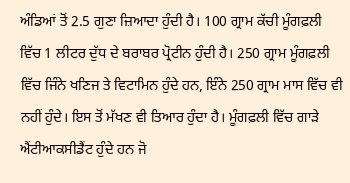ਅੰਡਿਆਂ ਤੋਂ 2.5 ਗੁਣਾ ਜ਼ਿਆਦਾ ਹੁੰਦੀ ਹੈ। 100 ਗ੍ਰਾਮ ਕੱਚੀ ਮੂੰਗਫ਼ਲੀ ਵਿੱਚ 1 ਲੀਟਰ ਦੁੱਧ ਦੇ ਬਰਾਬਰ ਪ੍ਰੋਟੀਨ ਹੁੰਦੀ ਹੈ। 250 ਗ੍ਰਾਮ ਮੂੰਗਫ਼ਲੀ ਵਿੱਚ ਜਿੰਨੇ ਖਣਿਜ ਤੇ ਵਿਟਾਮਿਨ ਹੁੰਦੇ ਹਨ, ਇੰਨੇ 250 ਗ੍ਰਾਮ ਮਾਸ ਵਿੱਚ ਵੀ ਨਹੀਂ ਹੁੰਦੇ। ਇਸ ਤੋਂ ਮੱਖਣ ਵੀ ਤਿਆਰ ਹੁੰਦਾ ਹੈ। ਮੂੰਗਫ਼ਲੀ ਵਿੱਚ ਗਾੜੇ ਐਂਟੀਆਕਸੀਡੈਂਟ ਹੁੰਦੇ ਹਨ ਜੋ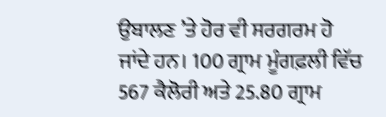ਉਬਾਲਣ ’ਤੇ ਹੋਰ ਵੀ ਸਰਗਰਮ ਹੋ ਜਾਂਦੇ ਹਨ। 100 ਗ੍ਰਾਮ ਮੂੰਗਫ਼ਲੀ ਵਿੱਚ 567 ਕੈਲੋਰੀ ਅਤੇ 25.80 ਗ੍ਰਾਮ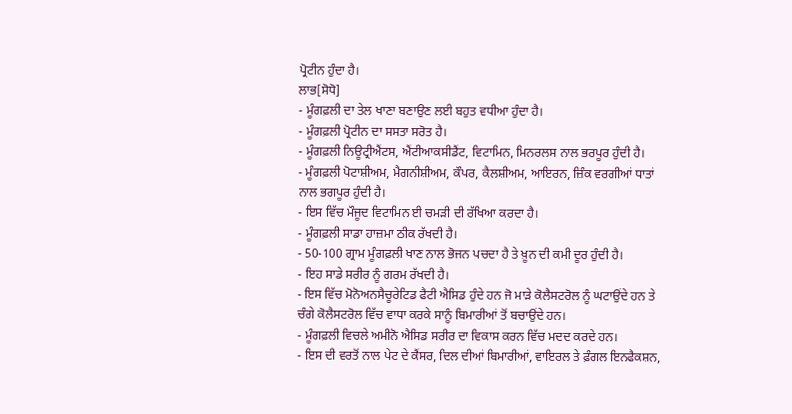ਪ੍ਰੋਟੀਨ ਹੁੰਦਾ ਹੈ।
ਲਾਭ[ਸੋਧੋ]
- ਮੂੰਗਫ਼ਲੀ ਦਾ ਤੇਲ ਖਾਣਾ ਬਣਾਉਣ ਲਈ ਬਹੁਤ ਵਧੀਆ ਹੁੰਦਾ ਹੈ।
- ਮੂੰਗਫ਼ਲੀ ਪ੍ਰੋਟੀਨ ਦਾ ਸਸਤਾ ਸਰੋਤ ਹੈ।
- ਮੂੰਗਫ਼ਲੀ ਨਿਊਟ੍ਰੀਐਂਟਸ, ਐਂਟੀਆਕਸੀਡੈਂਟ, ਵਿਟਾਮਿਨ, ਮਿਨਰਲਸ ਨਾਲ ਭਰਪੂਰ ਹੁੰਦੀ ਹੈ।
- ਮੂੰਗਫ਼ਲੀ ਪੋਟਾਸ਼ੀਅਮ, ਮੈਗਨੀਸ਼ੀਅਮ, ਕੌਪਰ, ਕੈਲਸ਼ੀਅਮ, ਆਇਰਨ, ਜ਼ਿੰਕ ਵਰਗੀਆਂ ਧਾਤਾਂ ਨਾਲ ਭਗਪੂਰ ਹੁੰਦੀ ਹੈ।
- ਇਸ ਵਿੱਚ ਮੌਜੂਦ ਵਿਟਾਮਿਨ ਈ ਚਮੜੀ ਦੀ ਰੱਖਿਆ ਕਰਦਾ ਹੈ।
- ਮੂੰਗਫ਼ਲੀ ਸਾਡਾ ਹਾਜ਼ਮਾ ਠੀਕ ਰੱਖਦੀ ਹੈ।
- 50-100 ਗ੍ਰਾਮ ਮੂੰਗਫ਼ਲੀ ਖਾਣ ਨਾਲ ਭੋਜਨ ਪਚਦਾ ਹੈ ਤੇ ਖ਼ੂਨ ਦੀ ਕਮੀ ਦੂਰ ਹੁੰਦੀ ਹੈ।
- ਇਹ ਸਾਡੇ ਸਰੀਰ ਨੂੰ ਗਰਮ ਰੱਖਦੀ ਹੈ।
- ਇਸ ਵਿੱਚ ਮੋਨੋਅਨਸੈਚੂਰੇਟਿਡ ਫੈਟੀ ਐਸਿਡ ਹੁੰਦੇ ਹਨ ਜੋ ਮਾੜੇ ਕੋਲੈਸਟਰੋਲ ਨੂੰ ਘਟਾਉਂਦੇ ਹਨ ਤੇ ਚੰਗੇ ਕੋਲੈਸਟਰੋਲ ਵਿੱਚ ਵਾਧਾ ਕਰਕੇ ਸਾਨੂੰ ਬਿਮਾਰੀਆਂ ਤੋਂ ਬਚਾਉਂਦੇ ਹਨ।
- ਮੂੰਗਫ਼ਲੀ ਵਿਚਲੇ ਅਮੀਨੋ ਐਸਿਡ ਸਰੀਰ ਦਾ ਵਿਕਾਸ ਕਰਨ ਵਿੱਚ ਮਦਦ ਕਰਦੇ ਹਨ।
- ਇਸ ਦੀ ਵਰਤੋਂ ਨਾਲ ਪੇਟ ਦੇ ਕੈਂਸਰ, ਦਿਲ ਦੀਆਂ ਬਿਮਾਰੀਆਂ, ਵਾਇਰਲ ਤੇ ਫ਼ੰਗਲ ਇਨਫੈਕਸ਼ਨ,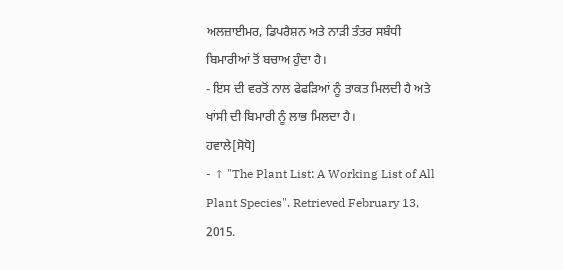ਅਲਜ਼ਾਈਮਰ, ਡਿਪਰੈਸ਼ਨ ਅਤੇ ਨਾੜੀ ਤੰਤਰ ਸਬੰਧੀ ਬਿਮਾਰੀਆਂ ਤੋਂ ਬਚਾਅ ਹੁੰਦਾ ਹੈ।
- ਇਸ ਦੀ ਵਰਤੋਂ ਨਾਲ ਫੇਫੜਿਆਂ ਨੂੰ ਤਾਕਤ ਮਿਲਦੀ ਹੈ ਅਤੇ ਖਾਂਸੀ ਦੀ ਬਿਮਾਰੀ ਨੂੰ ਲਾਭ ਮਿਲਦਾ ਹੈ।
ਹਵਾਲੇ[ਸੋਧੋ]
- ↑ "The Plant List: A Working List of All Plant Species". Retrieved February 13, 2015.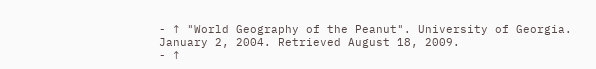- ↑ "World Geography of the Peanut". University of Georgia. January 2, 2004. Retrieved August 18, 2009.
- ↑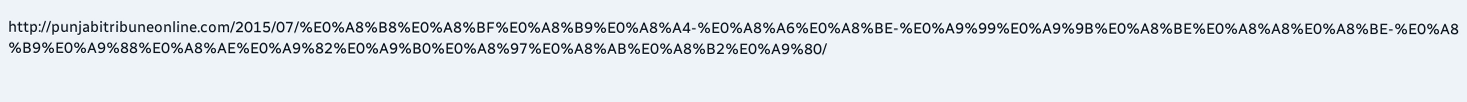http://punjabitribuneonline.com/2015/07/%E0%A8%B8%E0%A8%BF%E0%A8%B9%E0%A8%A4-%E0%A8%A6%E0%A8%BE-%E0%A9%99%E0%A9%9B%E0%A8%BE%E0%A8%A8%E0%A8%BE-%E0%A8%B9%E0%A9%88%E0%A8%AE%E0%A9%82%E0%A9%B0%E0%A8%97%E0%A8%AB%E0%A8%B2%E0%A9%80/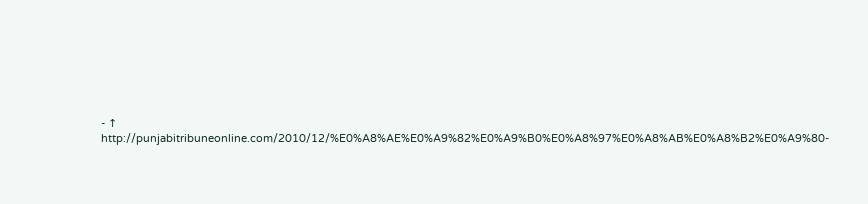- ↑ http://punjabitribuneonline.com/2010/12/%E0%A8%AE%E0%A9%82%E0%A9%B0%E0%A8%97%E0%A8%AB%E0%A8%B2%E0%A9%80-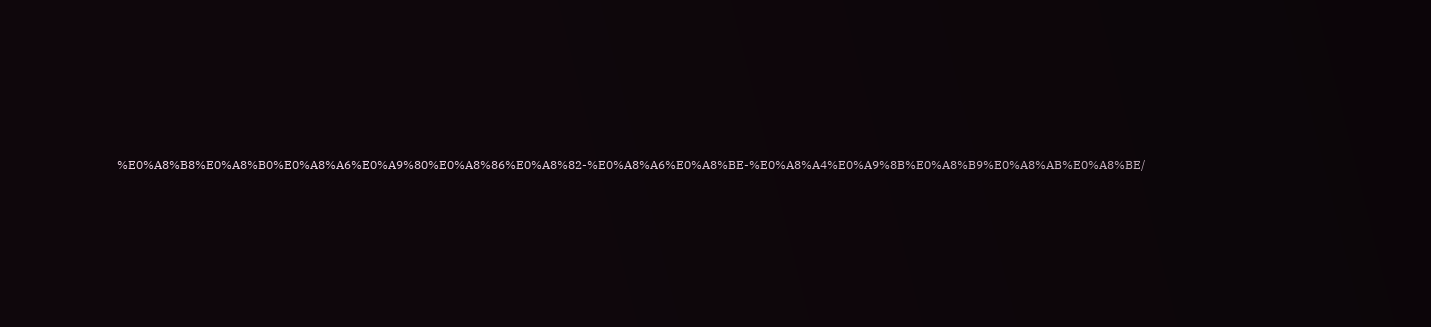%E0%A8%B8%E0%A8%B0%E0%A8%A6%E0%A9%80%E0%A8%86%E0%A8%82-%E0%A8%A6%E0%A8%BE-%E0%A8%A4%E0%A9%8B%E0%A8%B9%E0%A8%AB%E0%A8%BE/